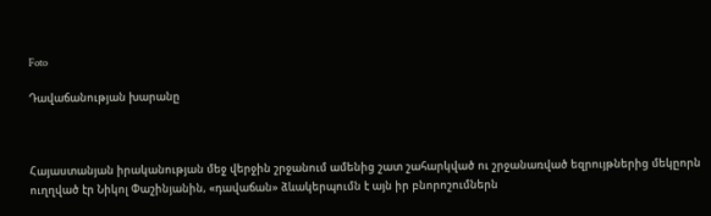Foto

Դավաճանության խարանը



Հայաստանյան իրականության մեջ վերջին շրջանում ամենից շատ շահարկված ու շրջանառված եզրույթներից մեկըորն ուղղված էր Նիկոլ Փաշինյանին, «դավաճան» ձևակերպումն է այն իր բնորոշումներն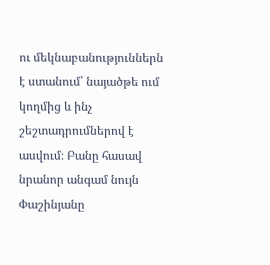ու մեկնաբանություններն է ստանում՝ նայածթե ում կողմից և ինչ շեշտադրումներով է ասվում։ Բանը հասավ նրանոր անգամ նույն Փաշինյանը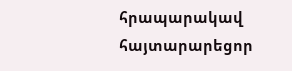հրապարակավ հայտարարեցոր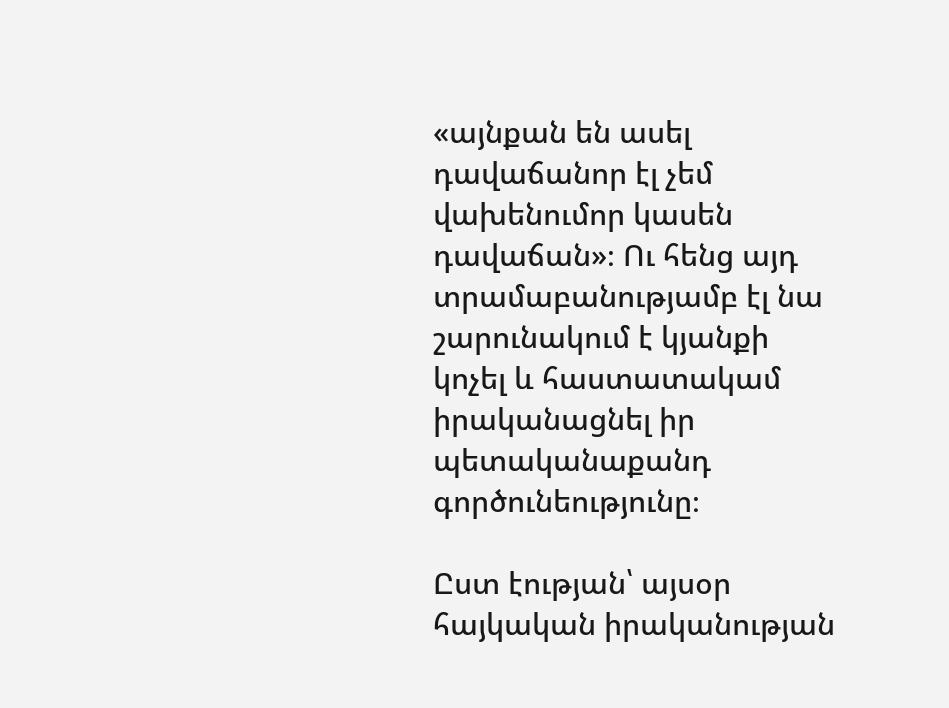«այնքան են ասել դավաճանոր էլ չեմ վախենումոր կասեն դավաճան»։ Ու հենց այդ տրամաբանությամբ էլ նա շարունակում է կյանքի կոչել և հաստատակամ իրականացնել իր պետականաքանդ գործունեությունը։

Ըստ էության՝ այսօր հայկական իրականության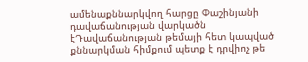ամենաքննարկվող հարցը Փաշինյանի դավաճանության վարկածն էԴավաճանության թեմայի հետ կապված քննարկման հիմքում պետք է դրվիոչ թե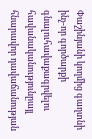Փաշինյանի կողմից գաղտնի ինչ-որ գործարքի գնալուհավաքագրվելու հավանականությունըայլ հնարավոր դավաճանության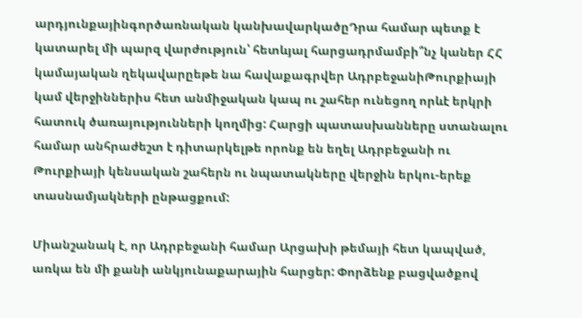արդյունքայինգործառնական կանխավարկածըԴրա համար պետք է կատարել մի պարզ վարժություն՝ հետևյալ հարցադրմամբի՞նչ կաներ ՀՀ կամայական ղեկավարըեթե նա հավաքագրվեր ԱդրբեջանիԹուրքիայի կամ վերջիններիս հետ անմիջական կապ ու շահեր ունեցող որևէ երկրի հատուկ ծառայությունների կողմից: Հարցի պատասխանները ստանալու համար անհրաժեշտ է դիտարկելթե որոնք են եղել Ադրբեջանի ու Թուրքիայի կենսական շահերն ու նպատակները վերջին երկու-երեք տասնամյակների ընթացքում:

Միանշանակ է, որ Ադրբեջանի համար Արցախի թեմայի հետ կապված, առկա են մի քանի անկյունաքարային հարցեր: Փորձենք բացվածքով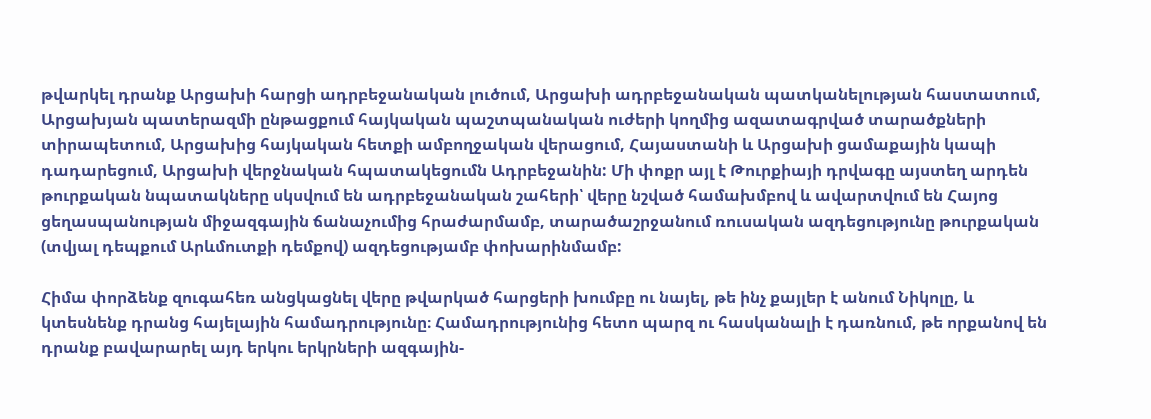թվարկել դրանք Արցախի հարցի ադրբեջանական լուծում, Արցախի ադրբեջանական պատկանելության հաստատում, Արցախյան պատերազմի ընթացքում հայկական պաշտպանական ուժերի կողմից ազատագրված տարածքների տիրապետում, Արցախից հայկական հետքի ամբողջական վերացում, Հայաստանի և Արցախի ցամաքային կապի դադարեցում, Արցախի վերջնական հպատակեցումն Ադրբեջանին: Մի փոքր այլ է Թուրքիայի դրվագը այստեղ արդեն թուրքական նպատակները սկսվում են ադրբեջանական շահերի՝ վերը նշված համախմբով և ավարտվում են Հայոց ցեղասպանության միջազգային ճանաչումից հրաժարմամբ, տարածաշրջանում ռուսական ազդեցությունը թուրքական (տվյալ դեպքում Արևմուտքի դեմքով) ազդեցությամբ փոխարինմամբ:

Հիմա փորձենք զուգահեռ անցկացնել վերը թվարկած հարցերի խումբը ու նայել, թե ինչ քայլեր է անում Նիկոլը, և կտեսնենք դրանց հայելային համադրությունը։ Համադրությունից հետո պարզ ու հասկանալի է դառնում, թե որքանով են դրանք բավարարել այդ երկու երկրների ազգային-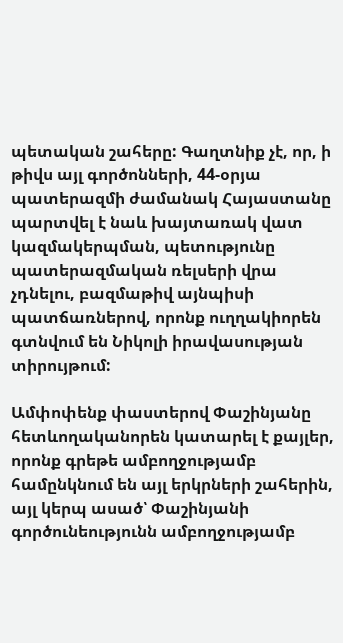պետական շահերը: Գաղտնիք չէ, որ, ի թիվս այլ գործոնների, 44-օրյա պատերազմի ժամանակ Հայաստանը պարտվել է նաև խայտառակ վատ կազմակերպման, պետությունը պատերազմական ռելսերի վրա չդնելու, բազմաթիվ այնպիսի պատճառներով, որոնք ուղղակիորեն գտնվում են Նիկոլի իրավասության տիրույթում:

Ամփոփենք փաստերով Փաշինյանը հետևողականորեն կատարել է քայլեր, որոնք գրեթե ամբողջությամբ համընկնում են այլ երկրների շահերին, այլ կերպ ասած՝ Փաշինյանի գործունեությունն ամբողջությամբ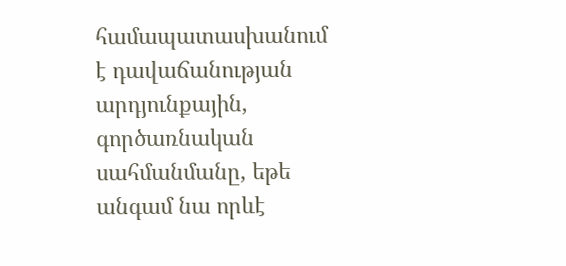համապատասխանում է դավաճանության արդյունքային, գործառնական սահմանմանը, եթե անգամ նա որևէ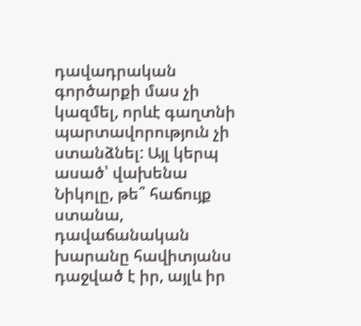դավադրական գործարքի մաս չի կազմել, որևէ գաղտնի պարտավորություն չի ստանձնել: Այլ կերպ ասած՝ վախենա Նիկոլը, թե՞ հաճույք ստանա, դավաճանական խարանը հավիտյանս դաջված է իր, այլև իր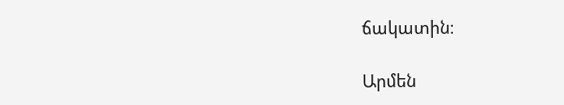ճակատին։

Արմեն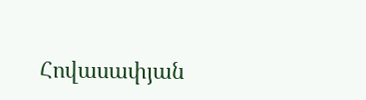Հովասափյան